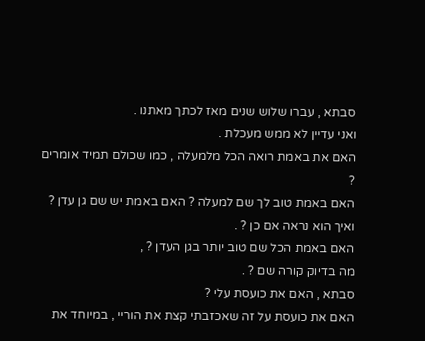סבתא , עברו שלוש שנים מאז לכתך מאתנו .
ואני עדיין לא ממש מעכלת .
האם את באמת רואה הכל מלמעלה , כמו שכולם תמיד אומרים ?
האם באמת טוב לך שם למעלה ? האם באמת יש שם גן עדן ?
ואיך הוא נראה אם כן ? .
האם באמת הכל שם טוב יותר בגן העדן ? ,
מה בדיוק קורה שם ? .
סבתא , האם את כועסת עלי ?
האם את כועסת על זה שאכזבתי קצת את הוריי , במיוחד את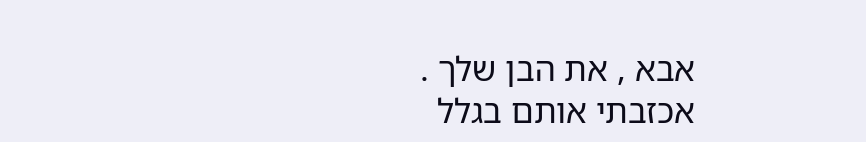אבא , את הבן שלך .
אכזבתי אותם בגלל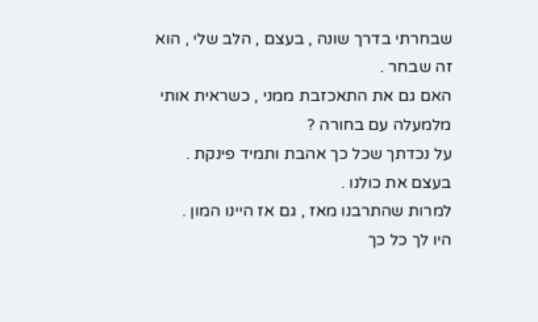שבחרתי בדרך שונה , בעצם , הלב שלי , הוא זה שבחר .
האם גם את התאכזבת ממני , כשראית אותי מלמעלה עם בחורה ?
על נכדתך שכל כך אהבת ותמיד פינקת .
בעצם את כולנו .
למרות שהתרבנו מאז , גם אז היינו המון .
היו לך כל כך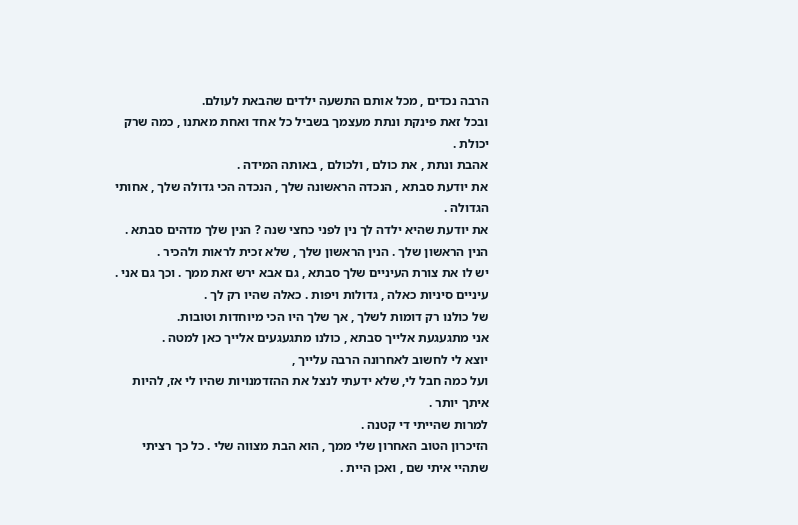הרבה נכדים , מכל אותם התשעה ילדים שהבאת לעולם.
ובכל זאת פינקת ונתת מעצמך בשביל כל אחד ואחת מאתנו , כמה שרק יכולת .
אהבת ונתת , את כולם , ולכולם , באותה המידה .
את יודעת סבתא , הנכדה הראשונה שלך , הנכדה הכי גדולה שלך , אחותי הגדולה .
את יודעת שהיא ילדה לך נין לפני כחצי שנה ? הנין שלך מדהים סבתא .
הנין הראשון שלך . הנין הראשון שלך , שלא זכית לראות ולהכיר .
יש לו את צורת העיניים שלך סבתא , גם אבא ירש זאת ממך . וכך גם אני .
עיניים סיניות כאלה , גדולות ויפות . כאלה שהיו רק לך .
של כולנו רק דומות לשלך , אך שלך היו הכי מיוחדות וטובות.
אני מתגעגעת אלייך סבתא , כולנו מתגעגעים אלייך כאן למטה .
יוצא לי לחשוב לאחרונה הרבה עלייך ,
ועל כמה חבל לי, שלא ידעתי לנצל את ההזדמנויות שהיו לי אז, להיות איתך יותר .
למרות שהייתי די קטנה .
הזיכרון הטוב האחרון שלי ממך , הוא הבת מצווה שלי . כל כך רציתי שתהיי איתי שם , ואכן היית .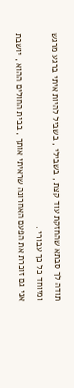תודה לך סבתא שהחזקת עוד קצת , בשבילי , בשביל להיות איתי ברגע מרגש ומיוחד כל כך עבורי .
אני גם זוכרת את הפעם האחרונה שראיתי אותך , בבית החולים ההוא , יושבת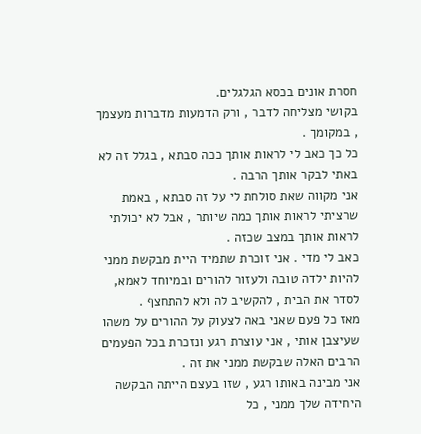חסרת אונים בכסא הגלגלים.
בקושי מצליחה לדבר , ורק הדמעות מדברות מעצמך , במקומך .
כל כך כאב לי לראות אותך ככה סבתא , בגלל זה לא באתי לבקר אותך הרבה .
אני מקווה שאת סולחת לי על זה סבתא , באמת שרציתי לראות אותך כמה שיותר , אבל לא יכולתי לראות אותך במצב שכזה .
כאב לי מדי . אני זוכרת שתמיד היית מבקשת ממני להיות ילדה טובה ולעזור להורים ובמיוחד לאמא, לסדר את הבית , להקשיב לה ולא להתחצף .
מאז כל פעם שאני באה לצעוק על ההורים על משהו שעיצבן אותי , אני עוצרת רגע ונזכרת בכל הפעמים הרבים האלה שבקשת ממני את זה .
אני מבינה באותו רגע , שזו בעצם הייתה הבקשה היחידה שלך ממני , כל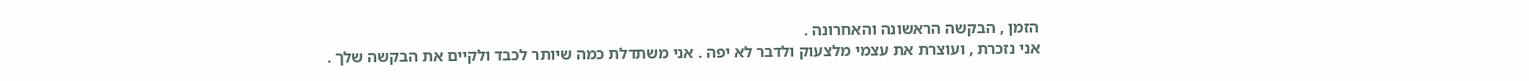הזמן , הבקשה הראשונה והאחרונה .
אני נזכרת , ועוצרת את עצמי מלצעוק ולדבר לא יפה . אני משתדלת כמה שיותר לכבד ולקיים את הבקשה שלך .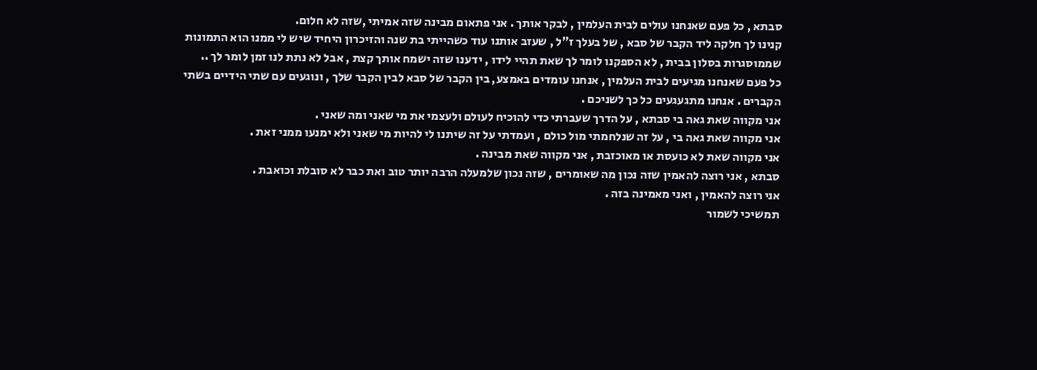סבתא , כל פעם שאנחנו עולים לבית העלמין , לבקר אותך . אני פתאום מבינה שזה אמיתי ,שזה לא חלום.
קנינו לך חלקה ליד הקבר של סבא , של בעלך ז"ל , שעזב אותנו עוד כשהייתי בת שנה והזיכרון היחיד שיש לי ממנו הוא התמונות שממוסגרות בסלון בבית , לא הספקנו לומר לך שאת תהיי לידו , ידענו שזה ישמח אותך קצת , אבל לא נתת לנו זמן לומר לך ..
כל פעם שאנחנו מגיעים לבית העלמין , אנחנו עומדים באמצע, בין הקבר של סבא לבין הקבר שלך , ונוגעים עם שתי הידיים בשתי הקברים . אנחנו מתגעגעים כל כך לשניכם .
אני מקווה שאת גאה בי סבתא , על הדרך שעברתי כדי להוכיח לעולם ולעצמי את מי שאני ומה שאני .
אני מקווה שאת גאה בי , על זה שנלחמתי מול כולם , ועמדתי על זה שיתנו לי להיות מי שאני ולא ימנעו ממני זאת .
אני מקווה שאת לא כועסת או מאוכזבת , אני מקווה שאת מבינה .
סבתא , אני רוצה להאמין שזה נכון מה שאומרים , שזה נכון שלמעלה הרבה יותר טוב ואת כבר לא סובלת וכואבת .
אני רוצה להאמין , ואני מאמינה בזה .
תמשיכי לשמור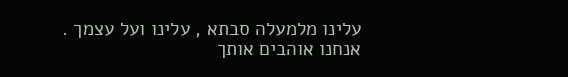עלינו מלמעלה סבתא , עלינו ועל עצמך .
אנחנו אוהבים אותך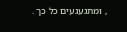, ומתגעגעים כל כך .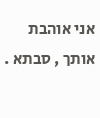אני אוהבת אותך , סבתא .